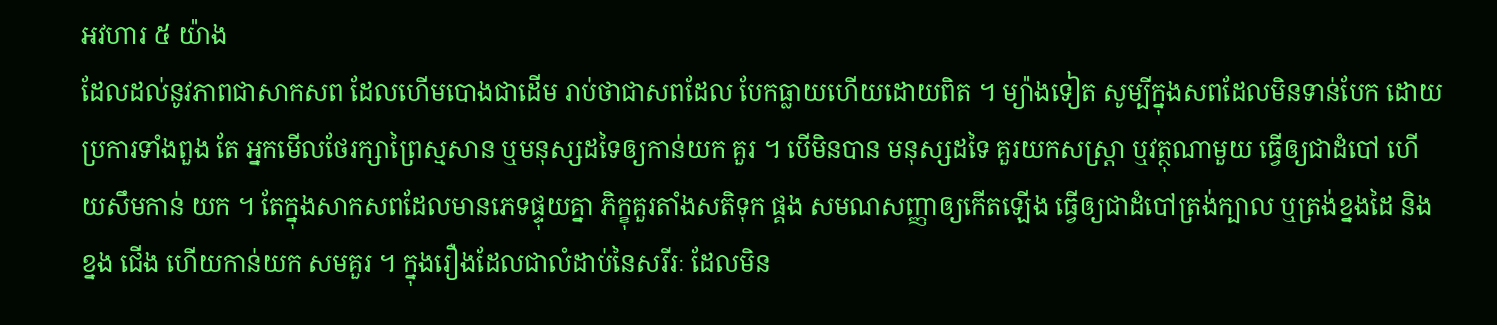អវហារ ៥ យ៉ាង
ដែលដល់នូវភាពជាសាកសព ដែលហើមបោងជាដើម រាប់ថាជាសពដែល បែកធ្លាយហើយដោយពិត ។ ម្យ៉ាងទៀត សូម្បីក្នុងសពដែលមិនទាន់បែក ដោយប្រការទាំងពួង តែ អ្នកមើលថែរក្សាព្រៃស្មសាន ឬមនុស្សដទៃឲ្យកាន់យក គួរ ។ បើមិនបាន មនុស្សដទៃ គួរយកសស្រ្តា ឬវត្ថុណាមួយ ធ្វើឲ្យជាដំបៅ ហើយសឹមកាន់ យក ។ តែក្នុងសាកសពដែលមានភេទផ្ទុយគ្នា ភិក្ខុគួរតាំងសតិទុក ផ្គង សមណសញ្ញាឲ្យកើតឡើង ធ្វើឲ្យជាដំបៅត្រង់ក្បាល ឬត្រង់ខ្នងដៃ និងខ្នង ជើង ហើយកាន់យក សមគួរ ។ ក្នុងរឿងដែលជាលំដាប់នៃសរីរៈ ដែលមិន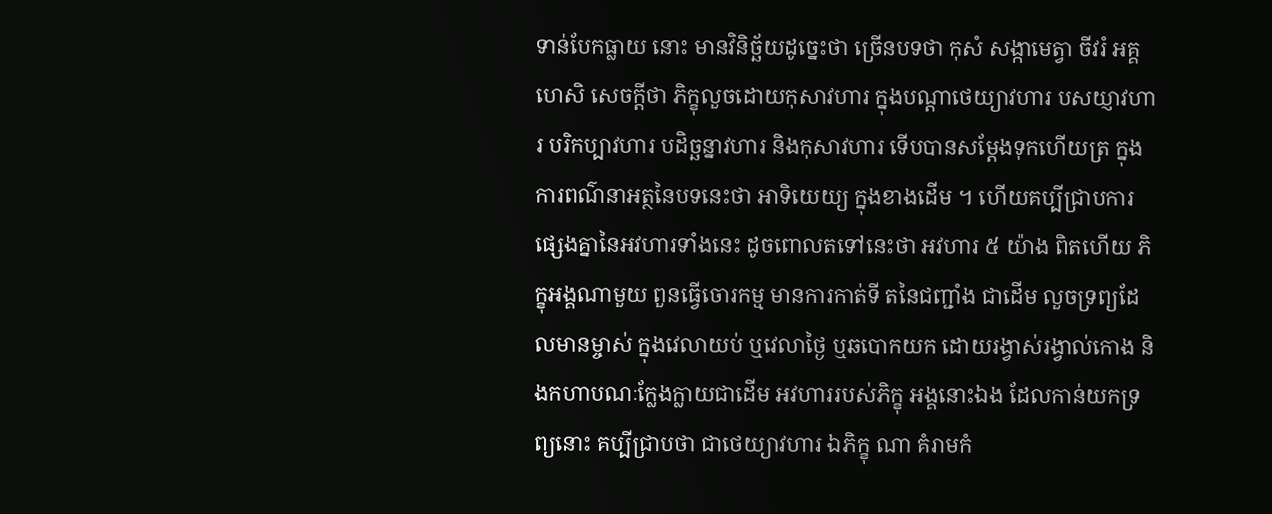ទាន់បែកធ្លាយ នោះ មានវិនិច្ឆ័យដូច្នេះថា ច្រើនបទថា កុសំ សង្កាមេត្វា ចីវរំ អគ្គហេសិ សេចក្តីថា ភិក្ខុលួចដោយកុសាវហារ ក្នុងបណ្តាថេយ្យាវហារ បសយ្ញាវហារ បរិកប្បាវហារ បដិច្ឆន្នាវហារ និងកុសាវហារ ទើបបានសម្តែងទុកហើយត្រ ក្នុងការពណ៌នាអត្ថនៃបទនេះថា អាទិយេយ្យ ក្នុងខាងដើម ។ ហើយគប្បីជ្រាបការផ្សេងគ្នានៃអវហារទាំងនេះ ដូចពោលតទៅនេះថា អវហារ ៥ យ៉ាង ពិតហើយ ភិក្ខុអង្គណាមួយ ពួនធ្វើចោរកម្ម មានការកាត់ទី តនៃជញ្ជាំង ជាដើម លួចទ្រព្យដែលមានម្ចាស់ ក្នុងវេលាយប់ ឬវេលាថ្ងៃ ឬឆបោកយក ដោយរង្វាស់រង្វាល់កោង និងកហាបណៈក្លែងក្លាយជាដើម អវហាររបស់ភិក្ខុ អង្គនោះឯង ដែលកាន់យកទ្រព្យនោះ គប្បីជ្រាបថា ជាថេយ្យាវហារ ឯភិក្ខុ ណា គំរាមកំ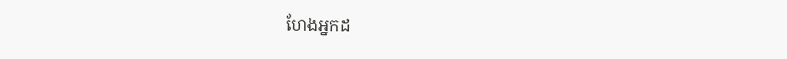ហែងអ្នកដ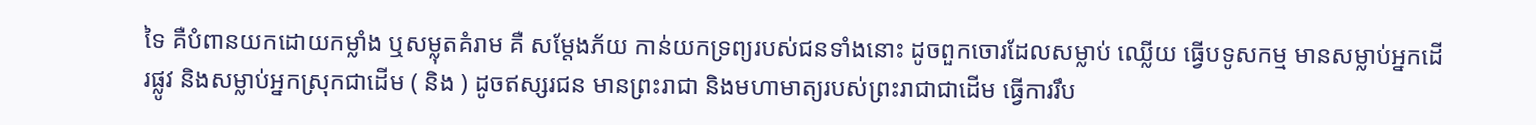ទៃ គឺបំពានយកដោយកម្លាំង ឬសម្លុតគំរាម គឺ សម្តែងភ័យ កាន់យកទ្រព្យរបស់ជនទាំងនោះ ដូចពួកចោរដែលសម្លាប់ ឈ្លើយ ធ្វើបទូសកម្ម មានសម្លាប់អ្នកដើរផ្លូវ និងសម្លាប់អ្នកស្រុកជាដើម ( និង ) ដូចឥស្សរជន មានព្រះរាជា និងមហាមាត្យរបស់ព្រះរាជាជាដើម ធ្វើការរឹប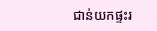ជាន់យកផ្ទះរ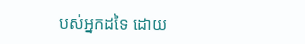បស់អ្នកដទៃ ដោយ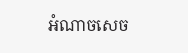អំណាចសេច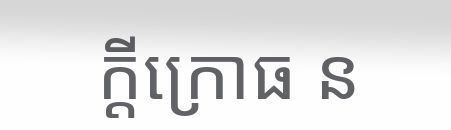ក្តីក្រោធ ន